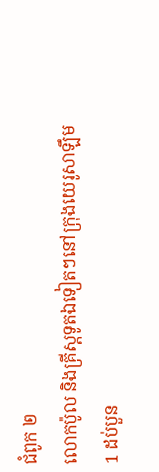ជំពូក ២
លោកប៉ូល និងគ្រីស្តទូតឯទៀតៗនៅក្រុងយេរូសាឡឹម
1 ដប់បួន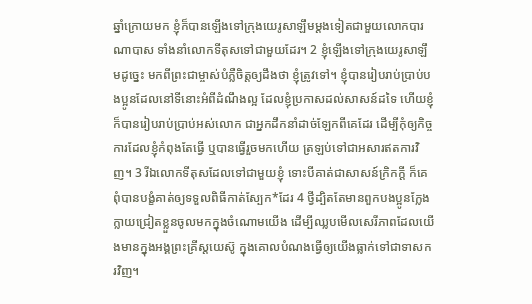ឆ្នាំក្រោយមក ខ្ញុំក៏បានឡើងទៅក្រុងយេរូសាឡឹមម្ដងទៀតជាមួយលោកបារណាបាស ទាំងនាំលោកទីតុសទៅជាមួយដែរ។ 2 ខ្ញុំឡើងទៅក្រុងយេរូសាឡឹមដូច្នេះ មកពីព្រះជាម្ចាស់បំភ្លឺចិត្តឲ្យដឹងថា ខ្ញុំត្រូវទៅ។ ខ្ញុំបានរៀបរាប់ប្រាប់បងប្អូនដែលនៅទីនោះអំពីដំណឹងល្អ ដែលខ្ញុំប្រកាសដល់សាសន៍ដទៃ ហើយខ្ញុំក៏បានរៀបរាប់ប្រាប់អស់លោក ជាអ្នកដឹកនាំដាច់ឡែកពីគេដែរ ដើម្បីកុំឲ្យកិច្ចការដែលខ្ញុំកំពុងតែធ្វើ ឬបានធ្វើរួចមកហើយ ត្រឡប់ទៅជាអសារឥតការវិញ។ 3 រីឯលោកទីតុសដែលទៅជាមួយខ្ញុំ ទោះបីគាត់ជាសាសន៍ក្រិកក្តី ក៏គេពុំបានបង្ខំគាត់ឲ្យទទួលពិធីកាត់ស្បែក*ដែរ 4 ថ្វីដ្បិតតែមានពួកបងប្អូនក្លែងក្លាយជ្រៀតខ្លួនចូលមកក្នុងចំណោមយើង ដើម្បីឈ្លបមើលសេរីភាពដែលយើងមានក្នុងអង្គព្រះគ្រីស្តយេស៊ូ ក្នុងគោលបំណងធ្វើឲ្យយើងធ្លាក់ទៅជាទាសករវិញ។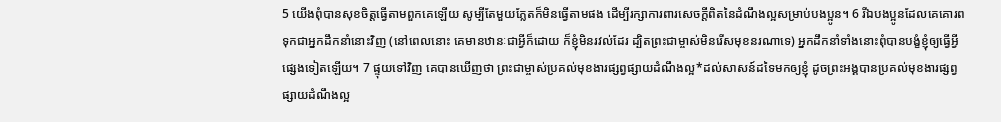5 យើងពុំបានសុខចិត្តធ្វើតាមពួកគេឡើយ សូម្បីតែមួយភ្លែតក៏មិនធ្វើតាមផង ដើម្បីរក្សាការពារសេចក្ដីពិតនៃដំណឹងល្អសម្រាប់បងប្អូន។ 6 រីឯបងប្អូនដែលគេគោរពទុកជាអ្នកដឹកនាំនោះវិញ (នៅពេលនោះ គេមានឋានៈជាអ្វីក៏ដោយ ក៏ខ្ញុំមិនរវល់ដែរ ដ្បិតព្រះជាម្ចាស់មិនរើសមុខនរណាទេ) អ្នកដឹកនាំទាំងនោះពុំបានបង្ខំខ្ញុំឲ្យធ្វើអ្វីផ្សេងទៀតឡើយ។ 7 ផ្ទុយទៅវិញ គេបានឃើញថា ព្រះជាម្ចាស់ប្រគល់មុខងារផ្សព្វផ្សាយដំណឹងល្អ*ដល់សាសន៍ដទៃមកឲ្យខ្ញុំ ដូចព្រះអង្គបានប្រគល់មុខងារផ្សព្វផ្សាយដំណឹងល្អ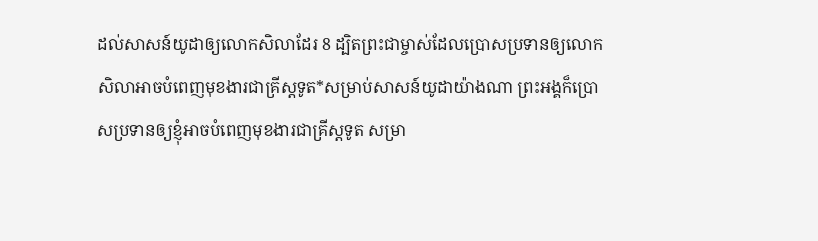ដល់សាសន៍យូដាឲ្យលោកសិលាដែរ 8 ដ្បិតព្រះជាម្ចាស់ដែលប្រោសប្រទានឲ្យលោកសិលាអាចបំពេញមុខងារជាគ្រីស្តទូត*សម្រាប់សាសន៍យូដាយ៉ាងណា ព្រះអង្គក៏ប្រោសប្រទានឲ្យខ្ញុំអាចបំពេញមុខងារជាគ្រីស្តទូត សម្រា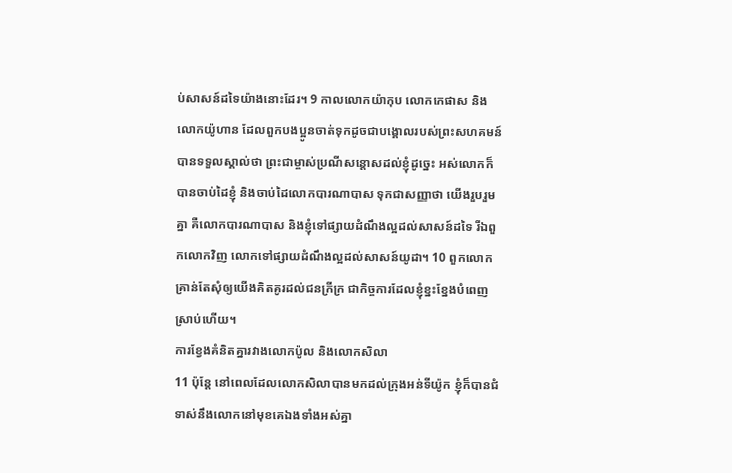ប់សាសន៍ដទៃយ៉ាងនោះដែរ។ 9 កាលលោកយ៉ាកុប លោកកេផាស និងលោកយ៉ូហាន ដែលពួកបងប្អូនចាត់ទុកដូចជាបង្គោលរបស់ព្រះសហគមន៍ បានទទួលស្គាល់ថា ព្រះជាម្ចាស់ប្រណីសន្ដោសដល់ខ្ញុំដូច្នេះ អស់លោកក៏បានចាប់ដៃខ្ញុំ និងចាប់ដៃលោកបារណាបាស ទុកជាសញ្ញាថា យើងរួបរួមគ្នា គឺលោកបារណាបាស និងខ្ញុំទៅផ្សាយដំណឹងល្អដល់សាសន៍ដទៃ រីឯពួកលោកវិញ លោកទៅផ្សាយដំណឹងល្អដល់សាសន៍យូដា។ 10 ពួកលោកគ្រាន់តែសុំឲ្យយើងគិតគូរដល់ជនក្រីក្រ ជាកិច្ចការដែលខ្ញុំខ្នះខ្នែងបំពេញស្រាប់ហើយ។
ការខ្វែងគំនិតគ្នារវាងលោកប៉ូល និងលោកសិលា
11 ប៉ុន្តែ នៅពេលដែលលោកសិលាបានមកដល់ក្រុងអន់ទីយ៉ូក ខ្ញុំក៏បានជំទាស់នឹងលោកនៅមុខគេឯងទាំងអស់គ្នា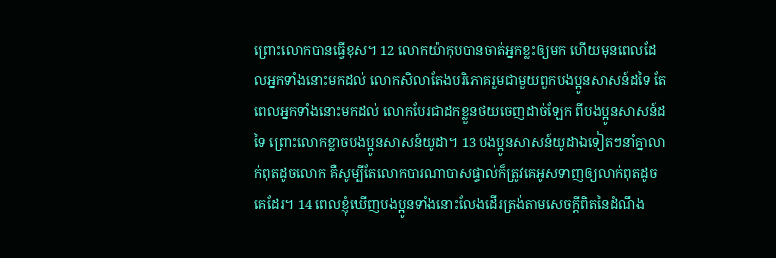ព្រោះលោកបានធ្វើខុស។ 12 លោកយ៉ាកុបបានចាត់អ្នកខ្លះឲ្យមក ហើយមុនពេលដែលអ្នកទាំងនោះមកដល់ លោកសិលាតែងបរិភោគរួមជាមួយពួកបងប្អូនសាសន៍ដទៃ តែពេលអ្នកទាំងនោះមកដល់ លោកបែរជាដកខ្លួនថយចេញដាច់ឡែក ពីបងប្អូនសាសន៍ដទៃ ព្រោះលោកខ្លាចបងប្អូនសាសន៍យូដា។ 13 បងប្អូនសាសន៍យូដាឯទៀតៗនាំគ្នាលាក់ពុតដូចលោក គឺសូម្បីតែលោកបារណាបាសផ្ទាល់ក៏ត្រូវគេអូសទាញឲ្យលាក់ពុតដូចគេដែរ។ 14 ពេលខ្ញុំឃើញបងប្អូនទាំងនោះលែងដើរត្រង់តាមសេចក្ដីពិតនៃដំណឹង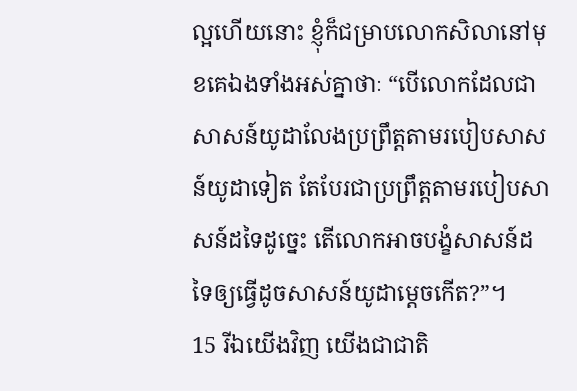ល្អហើយនោះ ខ្ញុំក៏ជម្រាបលោកសិលានៅមុខគេឯងទាំងអស់គ្នាថាៈ “បើលោកដែលជាសាសន៍យូដាលែងប្រព្រឹត្តតាមរបៀបសាសន៍យូដាទៀត តែបែរជាប្រព្រឹត្តតាមរបៀបសាសន៍ដទៃដូច្នេះ តើលោកអាចបង្ខំសាសន៍ដទៃឲ្យធ្វើដូចសាសន៍យូដាម្ដេចកើត?”។
15 រីឯយើងវិញ យើងជាជាតិ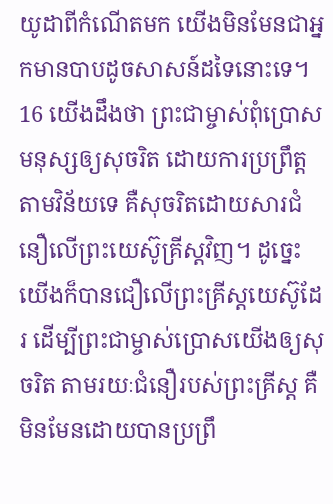យូដាពីកំណើតមក យើងមិនមែនជាអ្នកមានបាបដូចសាសន៍ដទៃនោះទេ។ 16 យើងដឹងថា ព្រះជាម្ចាស់ពុំប្រោសមនុស្សឲ្យសុចរិត ដោយការប្រព្រឹត្តតាមវិន័យទេ គឺសុចរិតដោយសារជំនឿលើព្រះយេស៊ូគ្រីស្តវិញ។ ដូច្នេះ យើងក៏បានជឿលើព្រះគ្រីស្តយេស៊ូដែរ ដើម្បីព្រះជាម្ចាស់ប្រោសយើងឲ្យសុចរិត តាមរយៈជំនឿរបស់ព្រះគ្រីស្ត គឺមិនមែនដោយបានប្រព្រឹ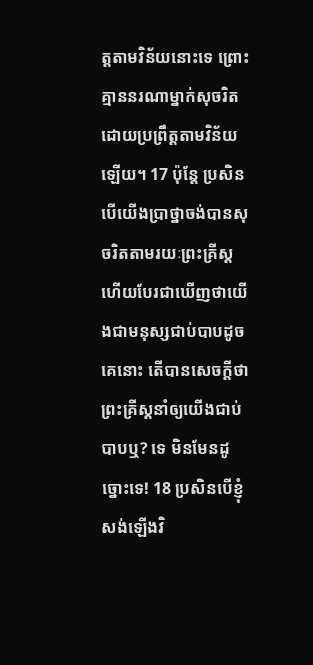ត្តតាមវិន័យនោះទេ ព្រោះគ្មាននរណាម្នាក់សុចរិតដោយប្រព្រឹត្តតាមវិន័យឡើយ។ 17 ប៉ុន្តែ ប្រសិនបើយើងប្រាថ្នាចង់បានសុចរិតតាមរយៈព្រះគ្រីស្ត ហើយបែរជាឃើញថាយើងជាមនុស្សជាប់បាបដូចគេនោះ តើបានសេចក្ដីថា ព្រះគ្រីស្តនាំឲ្យយើងជាប់បាបឬ? ទេ មិនមែនដូច្នោះទេ! 18 ប្រសិនបើខ្ញុំសង់ឡើងវិ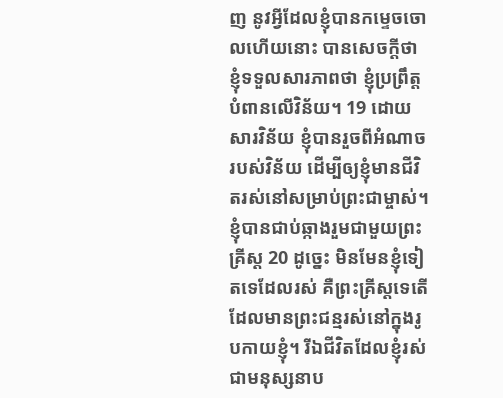ញ នូវអ្វីដែលខ្ញុំបានកម្ទេចចោលហើយនោះ បានសេចក្ដីថា ខ្ញុំទទួលសារភាពថា ខ្ញុំប្រព្រឹត្តបំពានលើវិន័យ។ 19 ដោយសារវិន័យ ខ្ញុំបានរួចពីអំណាចរបស់វិន័យ ដើម្បីឲ្យខ្ញុំមានជីវិតរស់នៅសម្រាប់ព្រះជាម្ចាស់។ ខ្ញុំបានជាប់ឆ្កាងរួមជាមួយព្រះគ្រីស្ត 20 ដូច្នេះ មិនមែនខ្ញុំទៀតទេដែលរស់ គឺព្រះគ្រីស្តទេតើ ដែលមានព្រះជន្មរស់នៅក្នុងរូបកាយខ្ញុំ។ រីឯជីវិតដែលខ្ញុំរស់ជាមនុស្សនាប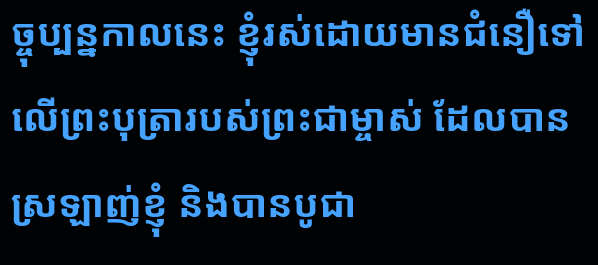ច្ចុប្បន្នកាលនេះ ខ្ញុំរស់ដោយមានជំនឿទៅលើព្រះបុត្រារបស់ព្រះជាម្ចាស់ ដែលបានស្រឡាញ់ខ្ញុំ និងបានបូជា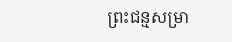ព្រះជន្មសម្រា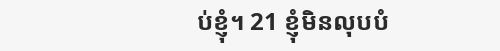ប់ខ្ញុំ។ 21 ខ្ញុំមិនលុបបំ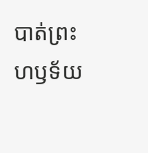បាត់ព្រះហឫទ័យ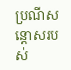ប្រណីសន្ដោសរបស់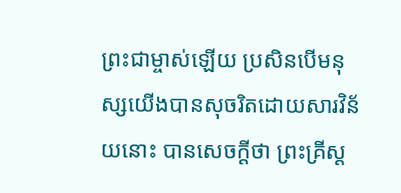ព្រះជាម្ចាស់ឡើយ ប្រសិនបើមនុស្សយើងបានសុចរិតដោយសារវិន័យនោះ បានសេចក្ដីថា ព្រះគ្រីស្ត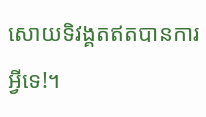សោយទិវង្គតឥតបានការអ្វីទេ!។